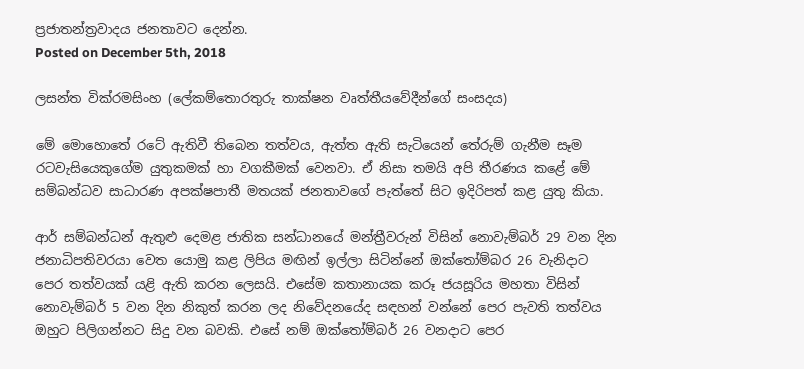ප්‍රජාතන්ත්‍රවාදය ජනතාවට දෙන්න.
Posted on December 5th, 2018

ලසන්ත වික්රමසිංහ (ලේකම්තොරතුරු තාක්ෂන වෘත්තීයවේදීන්ගේ සංසදය)

මේ මොහොතේ රටේ ඇතිවී තිබෙන තත්වය, ඇත්ත ඇති සැටියෙන් තේරුම් ගැනීම සෑම රටවැසියෙකුගේම යුතුකමක් හා වගකීමක් වෙනවා. ඒ නිසා තමයි අපි තීරණය කළේ මේ සම්බන්ධව සාධාරණ අපක්ෂපාතී මතයක් ජනතාවගේ පැත්තේ සිට ඉදිරිපත් කළ යුතු කියා.

ආර් සම්බන්ධන් ඇතුළු දෙමළ ජාතික සන්ධානයේ මන්ත්‍රීවරුන් විසින් නොවැම්බර් 29 වන දින ජනාධිපතිවරයා වෙත යොමු කළ ලිපිය මඟින් ඉල්ලා සිටින්නේ ඔක්තෝම්බර 26 වැනිදාට පෙර තත්වයක් යළි ඇති කරන ලෙසයි. එසේම කතානායක කරූ ජයසූරිය මහතා විසින් නොවැම්බර් 5 වන දින නිකුත් කරන ලද නිවේදනයේද සඳහන් වන්නේ පෙර පැවති තත්වය ඔහුට පිලිගන්නට සිදු වන බවකි. එසේ නම් ඔක්තෝම්බර් 26 වනදාට පෙර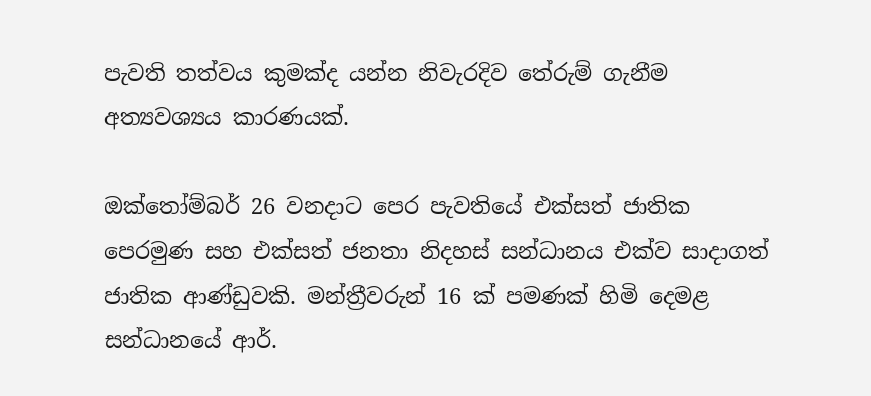පැවති තත්වය කුමක්ද යන්න නිවැරදිව තේරුම් ගැනීම අත්‍යවශ්‍යය කාරණයක්.

ඔක්තෝම්බර් 26 වනදාට පෙර පැවතියේ එක්සත් ජාතික පෙරමුණ සහ එක්සත් ජනතා නිදහස් සන්ධානය එක්ව සාදාගත් ජාතික ආණ්ඩුවකි. මන්ත්‍රීවරුන් 16 ක් පමණක් හිමි දෙමළ සන්ධානයේ ආර්.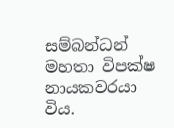සම්බන්ධන් මහතා විපක්ෂ නායකවරයා විය.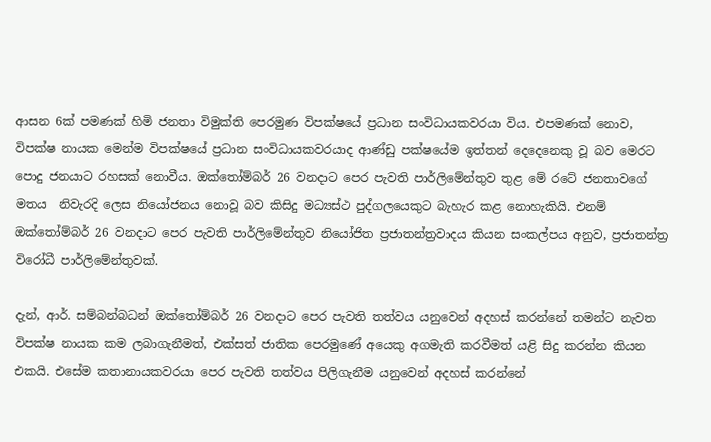ආසන 6ක් පමණක් හිමි ජනතා විමුක්ති පෙරමුණ විපක්ෂයේ ප්‍රධාන සංවිධායකවරයා විය. එපමණක් නොව, විපක්ෂ නායක මෙන්ම විපක්ෂයේ ප්‍රධාන සංවිධායකවරයාද ආණ්ඩු පක්ෂයේම ඉත්තන් දෙදෙනෙකු වූ බව මෙරට පොදු ජනයාට රහසක් නොවීය. ඔක්තෝම්බර් 26 වනදාට පෙර පැවති පාර්ලිමේන්තුව තුළ මේ රටේ ජනතාවගේ මතය  නිවැරදි ලෙස නියෝජනය නොවූ බව කිසිදු මධ්‍යස්ථ පුද්ගලයෙකුට බැහැර කළ නොහැකියි. එනම් ඔක්තෝම්බර් 26 වනදාට පෙර පැවති පාර්ලිමේන්තුව නියෝජිත ප්‍රජාතන්ත්‍රවාදය කියන සංකල්පය අනුව, ප්‍රජාතන්ත්‍ර විරෝධී පාර්ලිමේන්තුවක්.

දැන්, ආර්. සම්බන්බධන් ඔක්තෝම්බර් 26 වනදාට පෙර පැවති තත්වය යනුවෙන් අදහස් කරන්නේ තමන්ට නැවත විපක්ෂ නායක කම ලබාගැනීමත්, එක්සත් ජාතික පෙරමුණේ අයෙකු අගමැති කරවීමත් යළි සිදු කරන්න කියන එකයි. එසේම කතානායකවරයා පෙර පැවති තත්වය පිලිගැනීම යනුවෙන් අදහස් කරන්නේ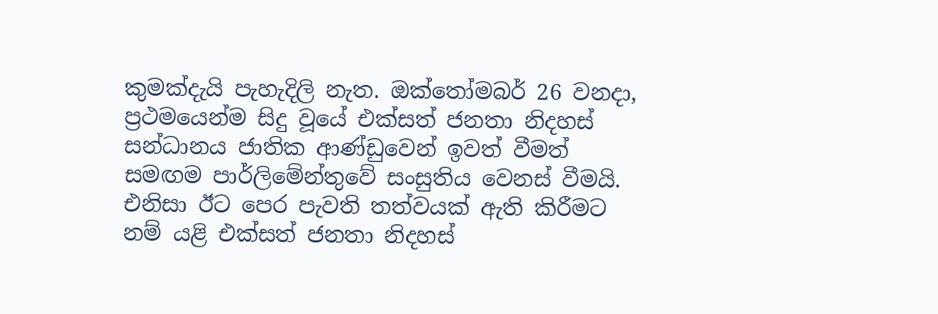කුමක්දැයි පැහැදිලි නැත. ඔක්තෝමබර් 26 වනදා, ප්‍රථමයෙන්ම සිදු වූයේ එක්සත් ජනතා නිදහස් සන්ධානය ජාතික ආණ්ඩුවෙන් ඉවත් වීමත් සමඟම පාර්ලිමේන්තුවේ සංසුතිය වෙනස් වීමයි. එනිසා ඊට පෙර පැවති තත්වයක් ඇති කිරීමට නම් යළි එක්සත් ජනතා නිදහස්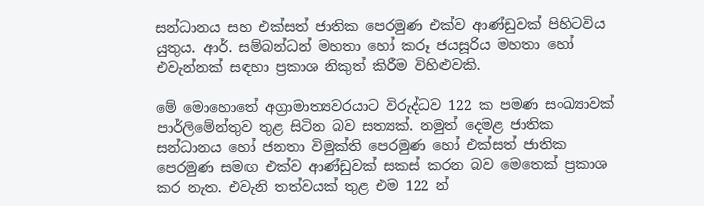සන්ධානය සහ එක්සත් ජාතික පෙරමුණ එක්ව ආණ්ඩුවක් පිහිටවිය යුතුය. ආර්. සම්බන්ධන් මහතා හෝ කරූ ජයසූරිය මහතා හෝ එවැන්නක් සඳහා ප්‍රකාශ නිකුත් කිරීම විහිළුවකි.

මේ මොහොතේ අග්‍රාමාත්‍යවරයාට විරුද්ධව 122 ක පමණ සංඛ්‍යාවක් පාර්ලිමේන්තුව තුළ සිටින බව සත්‍යක්. නමුත් දෙමළ ජාතික සන්ධානය හෝ ජනතා විමුක්ති පෙරමුණ හෝ එක්සත් ජාතික පෙරමුණ සමඟ එක්ව ආණ්ඩුවක් සකස් කරන බව මෙතෙක් ප්‍රකාශ කර නැත. එවැනි තත්වයක් තුළ එම 122 න්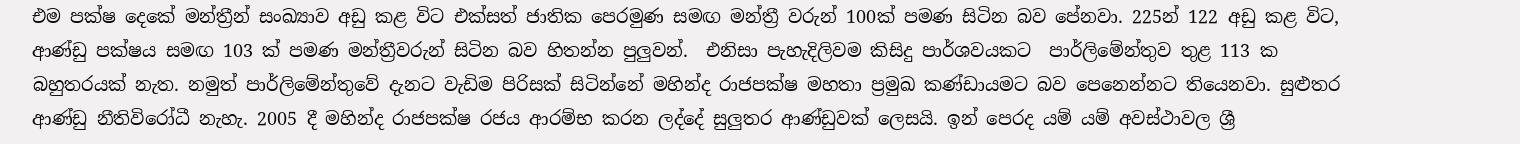එම පක්ෂ දෙකේ මන්ත්‍රීන් සංඛ්‍යාව අඩු කළ විට එක්සත් ජාතික පෙරමුණ සමඟ මන්ත්‍රී වරුන් 100ක් පමණ සිටින බව පේනවා. 225න් 122 අඩු කළ විට, ආණ්ඩු පක්ෂය සමඟ 103 ක් පමණ මන්ත්‍රීවරුන් සිටින බව හිතන්න පුලුවන්.  එනිසා පැහැදිලිවම කිසිදු පාර්ශවයකට  පාර්ලිමේන්තුව තුළ 113 ක බහුතරයක් නැත. නමුත් පාර්ලිමේන්තුවේ දැනට වැඩිම පිරිසක් සිටින්නේ මහින්ද රාජපක්ෂ මහතා ප්‍රමුඛ කණ්ඩායමට බව පෙනෙන්නට තියෙනවා. සුළුතර ආණ්ඩු නීතිවිරෝධී නැහැ. 2005 දී මහින්ද රාජපක්ෂ රජය ආරම්භ කරන ලද්දේ සුලුතර ආණ්ඩුවක් ලෙසයි. ඉන් පෙරද යම් යම් අවස්ථාවල ශ්‍රී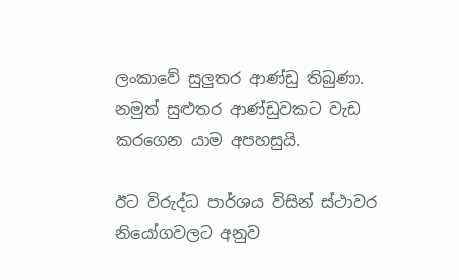ලංකාවේ සුලුතර ආණ්ඩු තිබුණා. නමුත් සුළුතර ආණ්ඩුවකට වැඩ කරගෙන යාම අපහසුයි.

ඊට විරුද්ධ පාර්ශය විසින් ස්ථාවර නියෝගවලට අනුව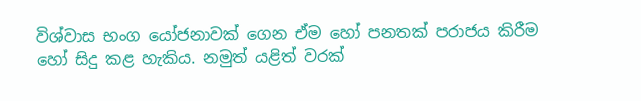විශ්වාස භංග යෝජනාවක් ගෙන ඒම හෝ පනතක් පරාජය කිරීම හෝ සිදු කළ හැකිය. නමුත් යළිත් වරක්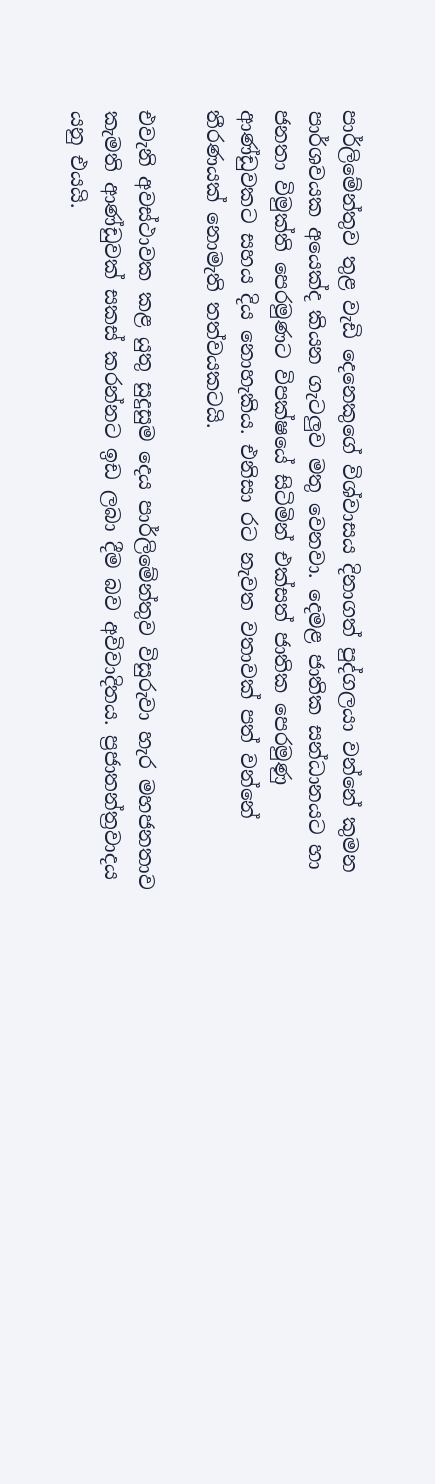පාර්ලිමේන්තුව තුළ වැඩි දෙනෙකුගේ විශ්වාසය දිනාගත් පුද්ගලයා වන්නේ කුමන පාර්ශවයක අයෙක්ද කියන ගැටලුව මතු වෙනවා. දෙමළ ජාතික සන්ධානයට හා ජනතා විමුක්ති පෙරමුණට විපක්ෂයේ සිටිමින් එක්සත් ජාතික පෙරමුණු ආණ්ඩුවකට සහය දිය නොහැකිය. එනිසා රට නැවත වතාවක් පත් වන්නේ තීරණයක් නොමැති තත්වයකටයි.

එවැනි අවස්ථාවක කළ යුතු සුදුසුම දෙය පාර්ලිමේන්තුව විසුරුවා හැර මහජනතාව කැමති ආණ්ඩුවක් සකස් කරන්නට ඉඩ ලබා දීම බව අවිවාදිතය. ප්‍රජාතන්ත්‍රවාදය යනු එයයි.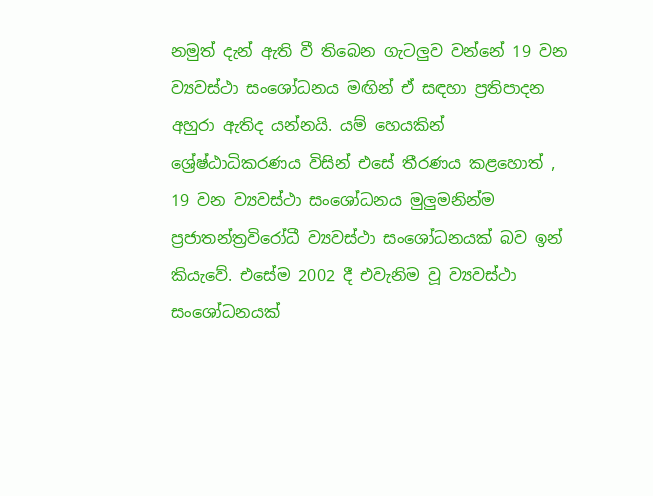නමුත් දැන් ඇති වී තිබෙන ගැටලුව වන්නේ 19 වන ව්‍යවස්ථා සංශෝධනය මඟින් ඒ සඳහා ප්‍රතිපාදන අහුරා ඇතිද යන්නයි. යම් හෙයකින් ශ්‍රේෂ්ඨාධිකරණය විසින් එසේ තීරණය කළහොත් , 19 වන ව්‍යවස්ථා සංශෝධනය මුලුමනින්ම ප්‍රජාතන්ත්‍රවිරෝධී ව්‍යවස්ථා සංශෝධනයක් බව ඉන් කියැවේ. එසේම 2002 දී එවැනිම වූ ව්‍යවස්ථා සංශෝධනයක්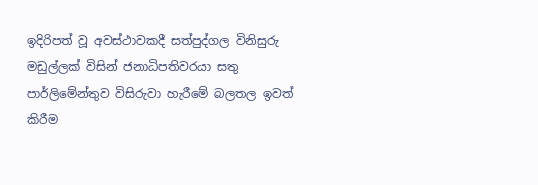ඉදිරිපත් වූ අවස්ථාවකදී සත්පුද්ගල විනිසුරු මඩුල්ලක් විසින් ජනාධිපතිවරයා සතු පාර්ලිමේන්තුව විසිරුවා හැරීමේ බලතල ඉවත් කිරීම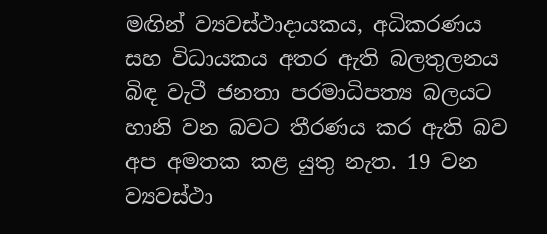මඟින් ව්‍යවස්ථාදායකය, අධිකරණය සහ විධායකය අතර ඇති බලතුලනය බිඳ වැටී ජනතා පරමාධිපත්‍ය බලයට හානි වන බවට තීරණය කර ඇති බව අප අමතක කළ යුතු නැත. 19 වන ව්‍යවස්ථා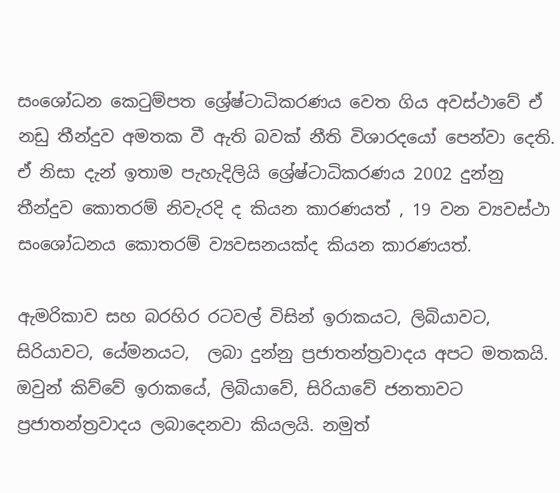සංශෝධන කෙටුම්පත ශ්‍රේෂ්ටාධිකරණය වෙත ගිය අවස්ථාවේ ඒ නඩු තීන්දුව අමතක වී ඇති බවක් නීති විශාරදයෝ පෙන්වා දෙති. ඒ නිසා දැන් ඉතාම පැහැදිලියි ශ්‍රේෂ්ටාධිකරණය 2002 දුන්නු තීන්දුව කොතරම් නිවැරදි ද කියන කාරණයත් , 19 වන ව්‍යවස්ථා සංශෝධනය කොතරම් ව්‍යවසනයක්ද කියන කාරණයත්.

ඇමරිකාව සහ බරහිර රටවල් විසින් ඉරාකයට, ලිබියාවට, සිරියාවට, යේමනයට,  ලබා දුන්නු ප්‍රජාතන්ත්‍රවාදය අපට මතකයි. ඔවුන් කිව්වේ ඉරාකයේ, ලිබියාවේ, සිරියාවේ ජනතාවට ප්‍රජාතන්ත්‍රවාදය ලබාදෙනවා කියලයි. නමුත්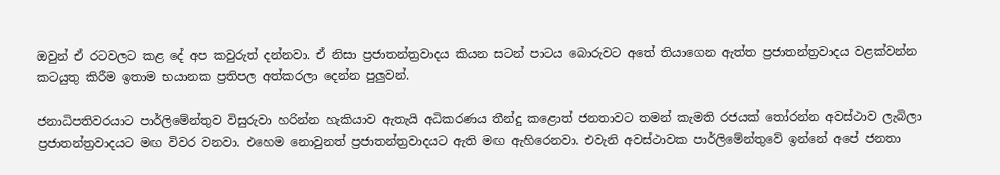ඔවුන් ඒ රටවලට කළ දේ අප කවුරුත් දන්නවා. ඒ නිසා ප්‍රජාතන්ත්‍රවාදය කියන සටන් පාටය බොරුවට අතේ තියාගෙන ඇත්ත ප්‍රජාතන්ත්‍රවාදය වළක්වන්න කටයුතු කිරීම ඉතාම භයානක ප්‍රතිපල අත්කරලා දෙන්න පුලුවන්.

ජනාධිපතිවරයාට පාර්ලිමේන්තුව විසුරුවා හරින්න හැකියාව ඇතැයි අධිකරණය තීන්දු කළොත් ජනතාවට තමන් කැමති රජයක් තෝරන්න අවස්ථාව ලැබිලා ප්‍රජාතන්ත්‍රවාදයට මඟ විවර වනවා. එහෙම නොවුනත් ප්‍රජාතන්ත්‍රවාදයට ඇති මඟ ඇහිරෙනවා. එවැනි අවස්ථාවක පාර්ලිමේන්තුවේ ඉන්නේ අපේ ජනතා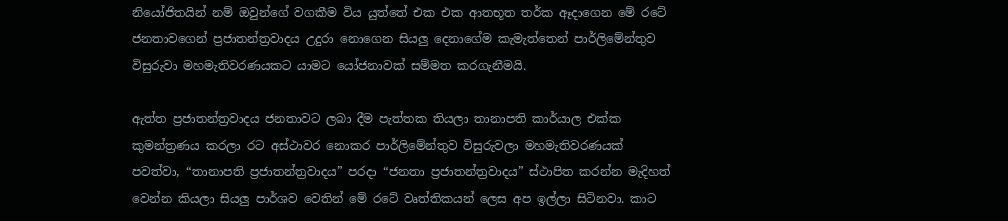නියෝජිතයින් නම් ඔවුන්ගේ වගකීම විය යුත්තේ එක එක ආතභූත තර්ක ඈදාගෙන මේ රටේ ජනතාවගෙන් ප්‍රජාතන්ත්‍රවාදය උදුරා නොගෙන සියලු දෙනාගේම කැමැත්තෙන් පාර්ලිමේන්තුව විසුරුවා මහමැතිවරණයකට යාමට යෝජනාවක් සම්මත කරගැනීමයි.

ඇත්ත ප්‍රජාතන්ත්‍රවාදය ජනතාවට ලබා දීම පැත්තක තියලා තානාපති කාර්යාල එක්ක කුමන්ත්‍රණය කරලා රට අස්ථාවර නොකර පාර්ලිමේන්තුව විසුරුවලා මහමැතිවරණයක් පවත්වා, “තානාපති ප්‍රජාතන්ත්‍රවාදය” පරදා “ජනතා ප්‍රජාතන්ත්‍රවාදය” ස්ථාපිත කරන්න මැදිහත් වෙන්න කියලා සියලු පාර්ශව වෙතින් මේ රටේ වෘත්තිකයන් ලෙස අප ඉල්ලා සිටිනවා. කාට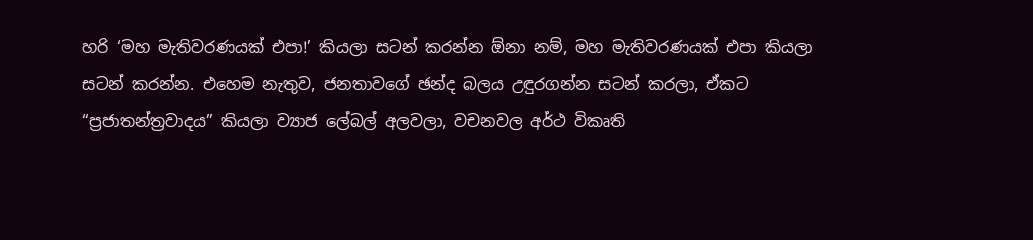හරි ‘මහ මැතිවරණයක් එපා!’ කියලා සටන් කරන්න ඕනා නම්, මහ මැතිවරණයක් එපා කියලා සටන් කරන්න. එහෙම නැතුව, ජනතාවගේ ඡන්ද බලය උඳුරගන්න සටන් කරලා, ඒකට “ප්‍රජාතන්ත්‍රවාදය” කියලා ව්‍යාජ ලේබල් අලවලා, වචනවල අර්ථ විකෘති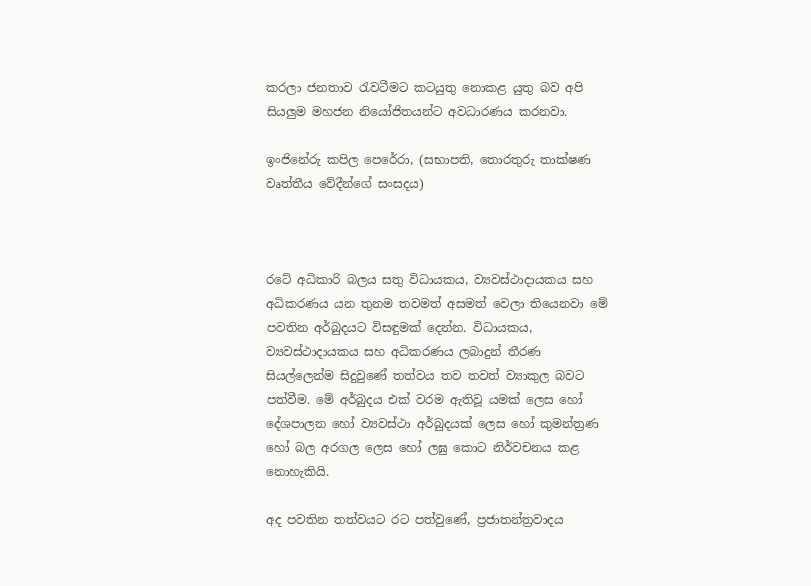කරලා ජනතාව රැවටීමට කටයුතු නොකළ යුතු බව අපි සියලුම මහජන නියෝජිතයන්ට අවධාරණය කරනවා.

ඉංජිනේරු කපිල පෙරේරා, (සභාපති, තොරතුරු තාක්ෂණ වෘත්තීය වේදීන්ගේ සංසදය)



රටේ අධිකාරි බලය සතු විධායකය, ව්‍යවස්ථාදායකය සහ අධිකරණය යන තුනම තවමත් අසමත් වෙලා තියෙනවා මේ පවතින අර්බුදයට විසඳුමක් දෙන්න. විධායකය, ව්‍යවස්ථාදායකය සහ අධිකරණය ලබාදුන් තීරණ සියල්ලෙන්ම සිදුවුණේ තත්වය තව තවත් ව්‍යාකුල බවට පත්වීම. මේ අර්බුදය එක් වරම ඇතිවූ යමක් ලෙස හෝ දේශපාලන හෝ ව්‍යවස්ථා අර්බුදයක් ලෙස හෝ කුමන්ත්‍රණ හෝ බල අරගල ලෙස හෝ ලඝු කොට නිර්වචනය කළ නොහැකියි.

අද පවතින තත්වයට රට පත්වුණේ, ප්‍රජාතන්ත්‍රවාදය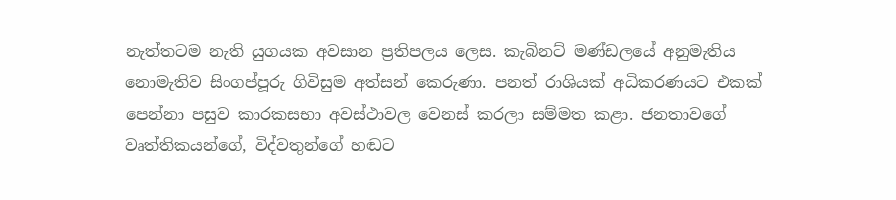නැත්තටම නැති යුගයක අවසාන ප්‍රතිපලය ලෙස. කැබිනට් මණ්ඩලයේ අනුමැතිය නොමැතිව සිංගප්පූරු ගිවිසුම අත්සන් කෙරුණා. පනත් රාශියක් අධිකරණයට එකක් පෙන්නා පසුව කාරකසභා අවස්ථාවල වෙනස් කරලා සම්මත කළා. ජනතාවගේ වෘත්තිකයන්ගේ, විද්වතුන්ගේ හඬට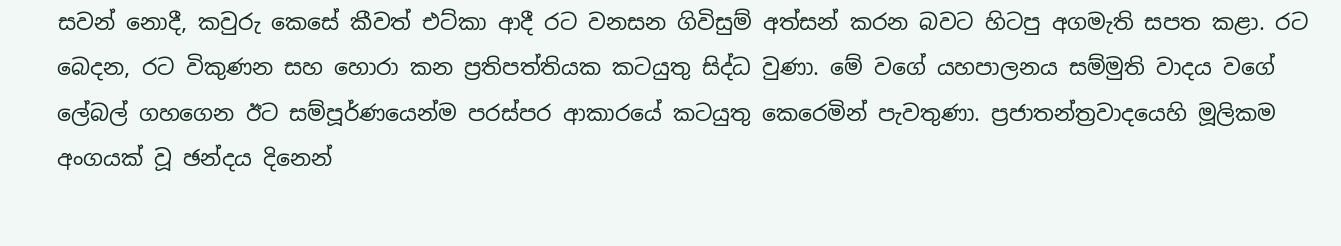සවන් නොදී, කවුරු කෙසේ කීවත් එට්කා ආදී රට වනසන ගිවිසුම් අත්සන් කරන බවට හිටපු අගමැති සපත කළා. රට බෙදන, රට විකුණන සහ හොරා කන ප්‍රතිපත්තියක කටයුතු සිද්ධ වුණා. මේ වගේ යහපාලනය සම්මුති වාදය වගේ ලේබල් ගහගෙන ඊට සම්පූර්ණයෙන්ම පරස්පර ආකාරයේ කටයුතු කෙරෙමින් පැවතුණා. ප්‍රජාතන්ත්‍රවාදයෙහි මූලිකම අංගයක් වූ ඡන්දය දිනෙන්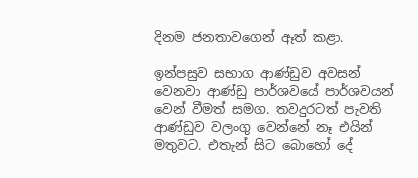දිනම ජනතාවගෙන් ඈත් කළා.

ඉන්පසුව සභාග ආණ්ඩුව අවසන් වෙනවා ආණ්ඩු පාර්ශවයේ පාර්ශවයන් වෙන් වීමත් සමග. තවදුරටත් පැවති ආණ්ඩුව වලංගු වෙන්නේ නෑ එයින් මතුවට. එතැන් සිට බොහෝ දේ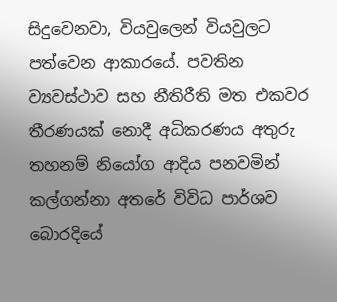සිදුවෙනවා, වියවුලෙන් වියවුලට පත්වෙන ආකාරයේ. පවතින ව්‍යවස්ථාව සහ නීතිරීති මත එකවර තීරණයක් නොදී අධිකරණය අතුරු තහනම් නියෝග ආදිය පනවමින් කල්ගන්නා අතරේ විවිධ පාර්ශව බොරදියේ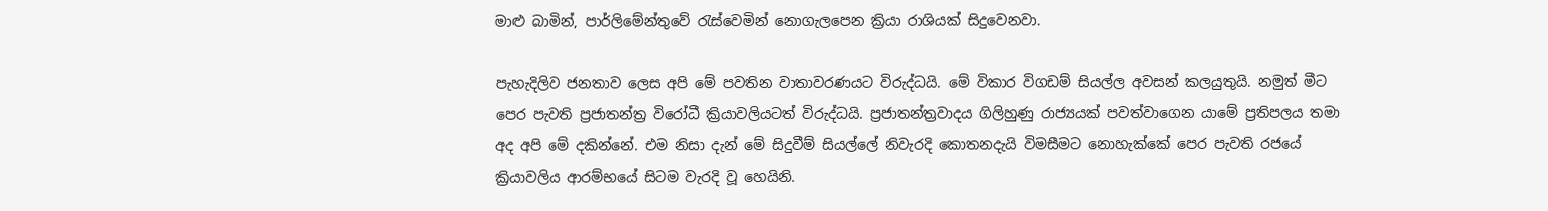මාළු බාමින්, පාර්ලිමේන්තුවේ රැස්වෙමින් නොගැලපෙන ක්‍රියා රාශියක් සිදුවෙනවා.

පැහැදිලිව ජනතාව ලෙස අපි මේ පවතින වාතාවරණයට විරුද්ධයි. මේ විකාර විගඩම් සියල්ල අවසන් කලයුතුයි. නමුත් මීට පෙර පැවති ප්‍රජාතන්ත්‍ර විරෝධී ක්‍රියාවලියටත් විරුද්ධයි. ප්‍රජාතන්ත්‍රවාදය ගිලිහුණු රාජ්‍යයක් පවත්වාගෙන යාමේ ප්‍රතිපලය තමා අද අපි මේ දකින්නේ. එම නිසා දැන් මේ සිදුවීම් සියල්ලේ නිවැරදි කොතනදැයි විමසීමට නොහැක්කේ පෙර පැවති රජයේ ක්‍රියාවලිය ආරම්භයේ සිටම වැරදි වූ හෙයිනි.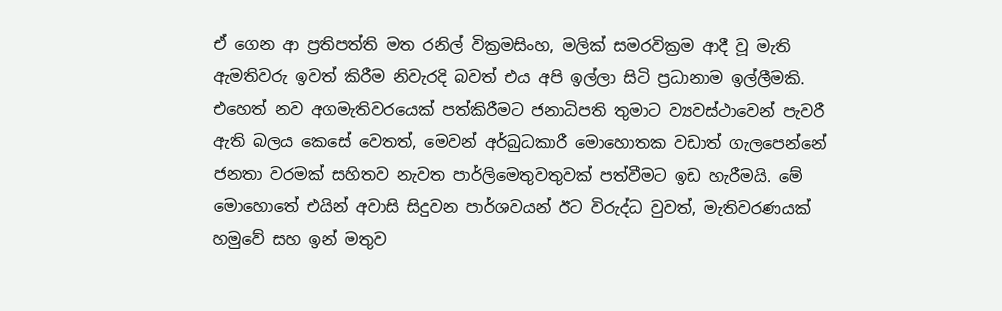ඒ ගෙන ආ ප්‍රතිපත්ති මත රනිල් වික්‍රමසිංහ, මලික් සමරවික්‍රම ආදී වූ මැති ඇමතිවරු ඉවත් කිරීම නිවැරදි බවත් එය අපි ඉල්ලා සිටි ප්‍රධානාම ඉල්ලීමකි. එහෙත් නව අගමැතිවරයෙක් පත්කිරීමට ජනාධිපති තුමාට ව්‍යවස්ථාවෙන් පැවරී ඇති බලය කෙසේ වෙතත්, මෙවන් අර්බුධකාරී මොහොතක වඩාත් ගැලපෙන්නේ ජනතා වරමක් සහිතව නැවත පාර්ලිමෙතුවතුවක් පත්වීමට ඉඩ හැරීමයි. මේ මොහොතේ එයින් අවාසි සිදුවන පාර්ශවයන් ඊට විරුද්ධ වුවත්, මැතිවරණයක් හමුවේ සහ ඉන් මතුව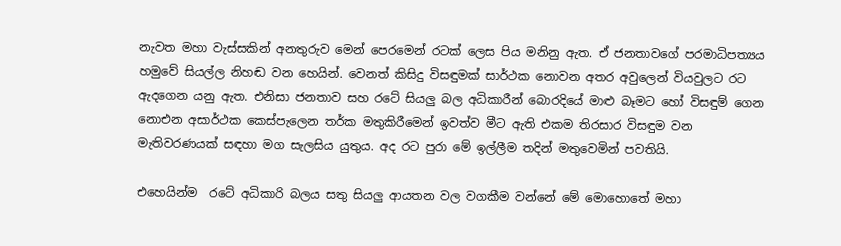නැවත මහා වැස්සකින් අනතුරුව මෙන් පෙරමෙන් රටක් ලෙස පිය මනිනු ඇත. ඒ ජනතාවගේ පරමාධිපත්‍යය හමුවේ සියල්ල නිහඬ වන හෙයින්. වෙනත් කිසිදු විසඳුමක් සාර්ථක නොවන අතර අවුලෙන් වියවුලට රට ඇදගෙන යනු ඇත. එනිසා ජනතාව සහ රටේ සියලු බල අධිකාරීන් බොරදියේ මාළු බෑමට හෝ විසඳුම් ගෙන නොඑන අසාර්ථක කෙස්පැලෙන තර්ක මතුකිරීමෙන් ඉවත්ව මීට ඇති එකම තිරසාර විසඳුම වන මැතිවරණයක් සඳහා මග සැලසිය යුතුය. අද රට පුරා මේ ඉල්ලීම තදින් මතුවෙමින් පවතියි.

එහෙයින්ම  රටේ අධිකාරි බලය සතු සියලු ආයතන වල වගකීම වන්නේ මේ මොහොතේ මහා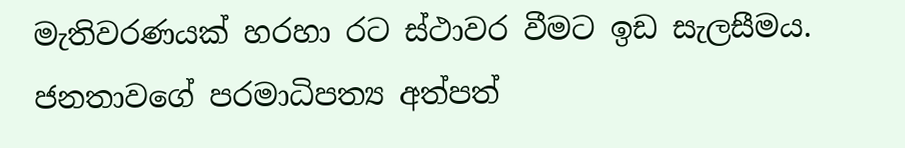මැතිවරණයක් හරහා රට ස්ථාවර වීමට ඉඩ සැලසීමය. ජනතාවගේ පරමාධිපත්‍ය අත්පත්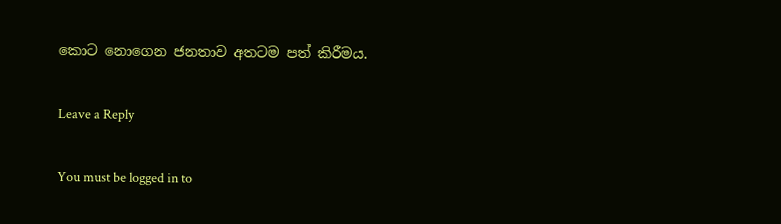කොට නොගෙන ජනතාව අතටම පත් කිරීමය.

Leave a Reply

You must be logged in to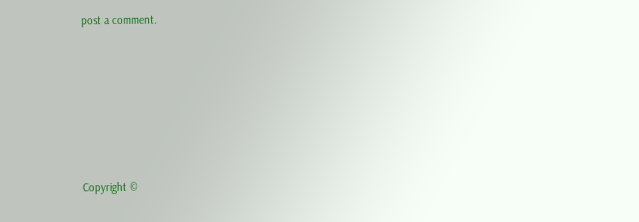post a comment.






Copyright ©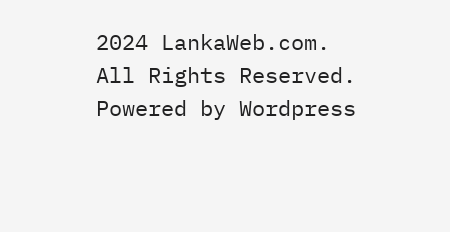2024 LankaWeb.com. All Rights Reserved. Powered by Wordpress